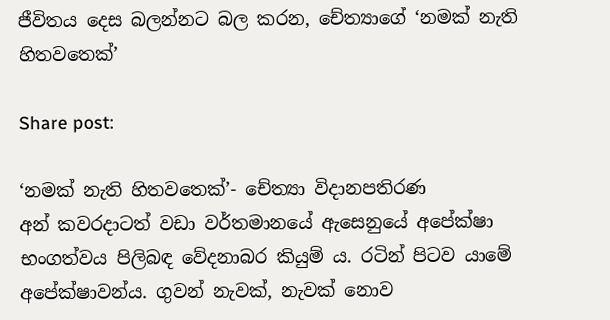ජීවිතය දෙස බලන්නට බල කරන, චේත්‍යාගේ ‘නමක් නැති හිතවතෙක්’

Share post:

‘නමක් නැති හිතවතෙක්’- චේත්‍යා විදානපතිරණ
අන් කවරදාටත් වඩා වර්තමානයේ ඇසෙනුයේ අපේක්ෂා භංගත්වය පිලිබඳ වේදනාබර කියුම් ය. රටින් පිටව යාමේ අපේක්ෂාවන්ය. ගුවන් නැවක්, නැවක් නොව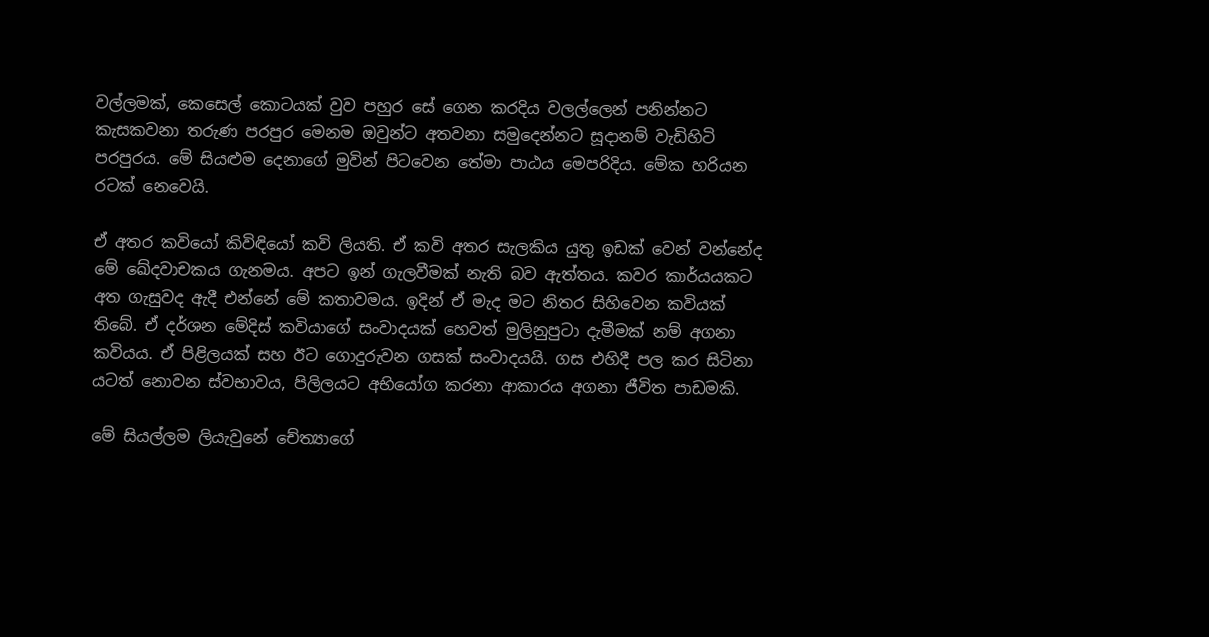වල්ලමක්, කෙසෙල් කොටයක් වුව පහුර සේ ගෙන කරදිය වලල්ලෙන් පනින්නට කැසකවනා තරුණ පරපුර මෙනම ඔවුන්ට අතවනා සමුදෙන්නට සූදානම් වැඩිහිටි පරපුරය. මේ සියළුම දෙනාගේ මුවින් පිටවෙන තේමා පාඨය මෙපරිදිය. මේක හරියන රටක් නෙවෙයි.

ඒ අතර කවියෝ කිවිඳියෝ කවි ලියති. ඒ කවි අතර සැලකිය යුතු ඉඩක් වෙන් වන්නේද මේ ඛේදවාචකය ගැනමය. අපට ඉන් ගැලවීමක් නැති බව ඇත්තය. කවර කාර්යයකට අත ගැසුවද ඇදී එන්නේ මේ කතාවමය. ඉදින් ඒ මැද මට නිතර සිහිවෙන කවියක් තිබේ. ඒ දර්ශන මේදිස් කවියාගේ සංවාදයක් හෙවත් මුලිනුපුටා දැමීමක් නම් අගනා කවියය. ඒ පිළිලයක් සහ ඊට ගොදුරුවන ගසක් සංවාදයයි. ගස එහිදී පල කර සිටිනා යටත් නොවන ස්වභාවය, පිලිලයට අභියෝග කරනා ආකාරය අගනා ජීවිත පාඩමකි.

මේ සියල්ලම ලියැවුනේ චේත්‍යාගේ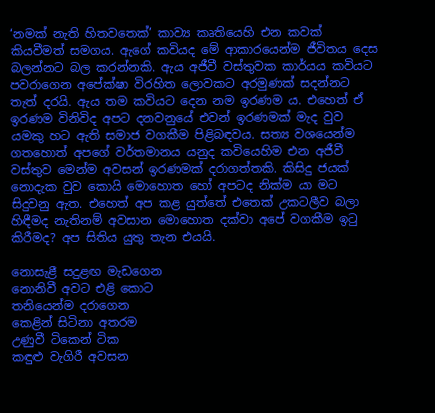‘නමක් නැති හිතවතෙක්’ කාව්‍ය කෘතියෙහි එන කවක් කියවීමත් සමගය. ඇගේ කවියද මේ ආකාරයෙන්ම ජීවිතය දෙස බලන්නට බල කරන්නකි. ඇය අජීවී වස්තුවක කාර්යය කවියට පවරාගෙන අපේක්ෂා විරහිත ලොවකට අරමුණක් සදන්නට තැත් දරයි. ඇය තම කවියට දෙන නම ඉරණම ය. එහෙත් ඒ ඉරණම විනිවිද අපට දනවනුයේ එවන් ඉරණමක් මැද වුව යමකු හට ඇති සමාජ වගකීම පිළිබඳවය. සත්‍ය වශයෙන්ම ගතහොත් අපගේ වර්තමානය යනුද කවියෙහිම එන අජීවී වස්තුව මෙන්ම අවසන් ඉරණමක් දරාගත්තකි. කිසිදු ජයක් නොදැක වුව කොයි මොහොත හෝ අපටද නික්ම යා මට සිදුවනු ඇත. එහෙත් අප කළ යුත්තේ එතෙක් උකටලීව බලා හිඳීමද නැතිනම් අවසාන මොහොත දක්වා අපේ වගකීම ඉටු කිරීමද? අප සිතිය යුතු තැන එයයි.

නොසැළී සදුළඟ මැඩගෙන
නොනිවී අවට එළි කොට‍
තනියෙන්ම දරාගෙන
කෙළින් සිටිනා අතරම
උණුවී ටිකෙන් ටික
කඳුළු වැගිරී අවසන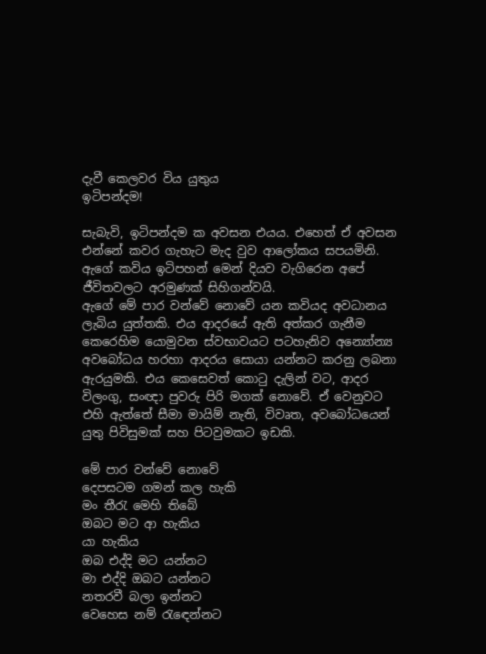දැවී කෙලවර විය යුතුය
ඉටිපන්දම!

සැබැවි, ඉටිපන්දම ක අවසන එයය. එහෙත් ඒ අවසන එන්නේ කවර ගැහැට මැද වුව ආලෝකය සපයමිනි. ඇගේ කවිය ඉටිපහන් මෙන් දියව වැගිරෙන අපේ ජීවිතවලට අරමුණක් සිහිගන්වයි.
ඇගේ මේ පාර වන්වේ නොවේ යන කවියද අවධානය ලැබිය යුත්තකි. එය ආදරයේ ඇති අත්කර ගැනීම කෙරෙහිම යොමුවන ස්වභාවයට පටහැනිව අන්‍යෝන්‍ය අවබෝධය හරහා ආදරය සොයා යන්නට කරනු ලබනා ඇරයුමකි. එය කෙසෙවත් කොටු දැලින් වට, ආදර විලංගු, සංඥා පුවරු පිරි මගක් නොවේ. ඒ වෙනුවට එහි ඇත්තේ සීමා මායිම් නැති, විවෘත, අවබෝධයෙන් යුතු පිවිසුමක් සහ පිටවුමකට ඉඩකි.

මේ පාර වන්වේ නොවේ
දෙපසටම ගමන් කල හැකි
මං තීරැ මෙහි තිබේ
ඔබට මට ආ හැකිය
යා හැකිය
ඔබ එද්දි මට යන්නට
මා එද්දි ඔබට යන්නට
නතරවී බලා ඉන්නට
වෙහෙස නම් රැඳෙන්නට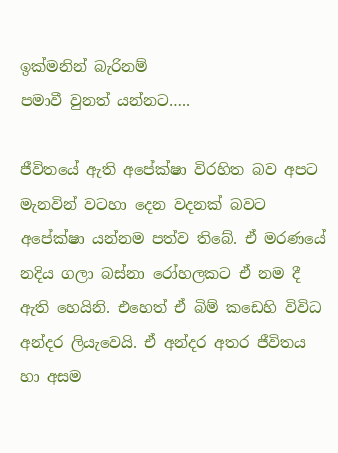ඉක්මනින් බැරිනම්
පමාවී වුනත් යන්නට…..

ජීවිතයේ ඇති අපේක්ෂා විරහිත බව අපට මැනවින් වටහා දෙන වදනක් බවට අපේක්ෂා යන්නම පත්ව තිබේ. ඒ මරණයේ නදිය ගලා බස්නා රෝහලකට ඒ නම දී ඇති හෙයිනි. එහෙත් ඒ බිම් කඩෙහි විවිධ අන්දර ලියැවෙයි. ඒ අන්දර අතර ජීවිතය හා අසම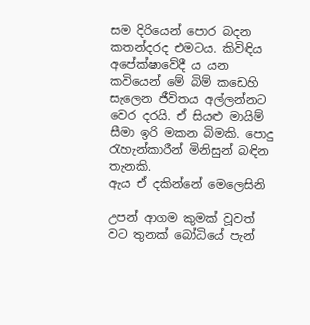සම දිරියෙන් පොර බදන කතන්දරද එමටය. කිවිඳිය අපේක්ෂාවේදී ය යන කවියෙන් මේ බිම් කඩෙහි සැලෙන ජීවිතය අල්ලන්නට වෙර දරයි. ඒ සියළු මායිම් සීමා ඉරි මකන බිමකි. පොදු රැහැන්කාරීන් මිනිසුන් බඳින තැනකි.
ඇය ඒ දකින්නේ මෙලෙසිනි

උපන් ආගම කුමක් වූවත්
වට තුනක් බෝධියේ පැන්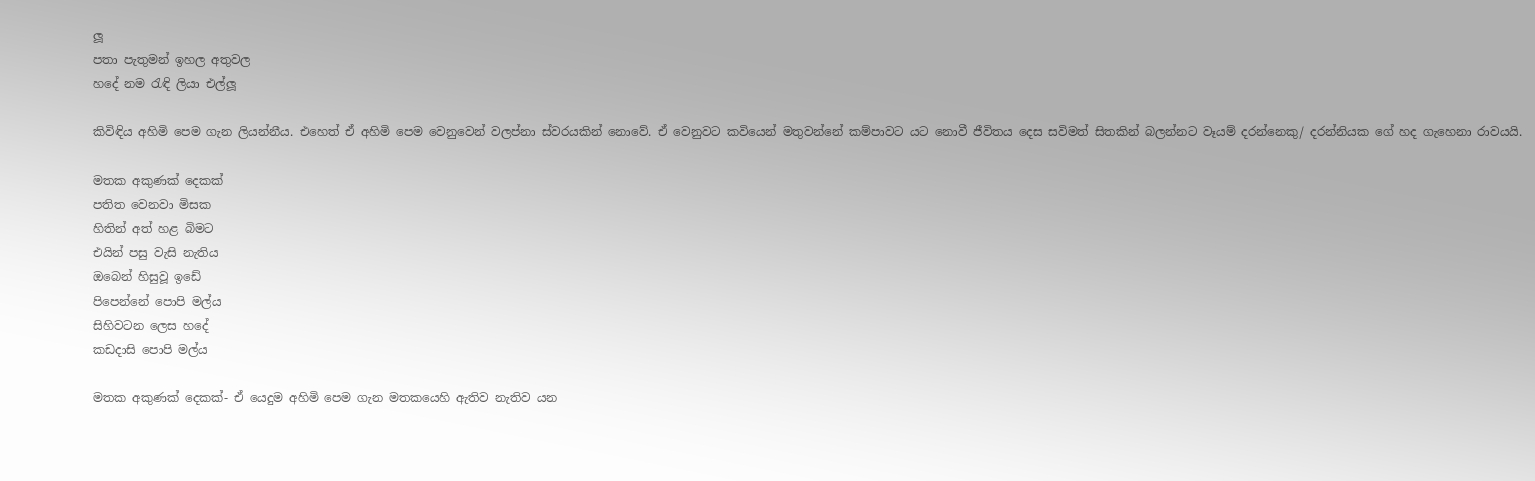ලූ
පතා පැතුමන් ඉහල අතුවල
හදේ නම රැඳි ලියා එල්ලූ

කිවිඳිය අහිමි පෙම ගැන ලියන්නීය. එහෙත් ඒ අහිමි පෙම වෙනුවෙන් වලප්නා ස්වරයකින් නොවේ. ඒ වෙනුවට කවියෙන් මතුවන්නේ කම්පාවට යට නොවී ජීවිතය දෙස සවිමත් සිතකින් බලන්නට වෑයම් දරන්නෙකු/ දරන්නියක ගේ හද ගැහෙනා රාවයයි.

මතක අකුණක් දෙකක්
පතිත වෙනවා මිසක
හිතින් අත් හළ බිමට
එයින් පසු වැසි නැතිය
ඔබෙන් හිසුවූ ඉඩේ
පිපෙන්නේ පොපි මල්ය
සිහිවටන ලෙස හදේ
කඩදාසි පොපි මල්ය

මතක අකුණක් දෙකක්- ඒ යෙදුම අහිමි පෙම ගැන මතකයෙහි ඇතිව නැතිව යන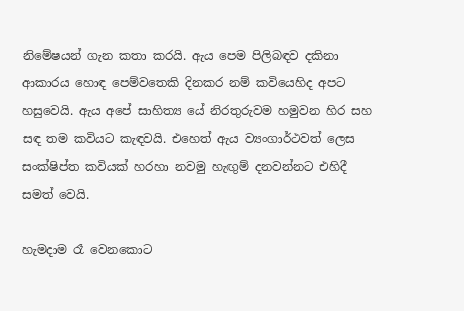නිමේෂයන් ගැන කතා කරයි. ඇය පෙම පිලිබඳව දකිනා ආකාරය හොඳ පෙම්වතෙකි දිනකර නම් කවියෙහිද අපට හසුවෙයි. ඇය අපේ සාහිත්‍ය යේ නිරතුරුවම හමුවන හිර සහ සඳ තම කවියට කැඳවයි. එහෙත් ඇය ව්‍යංගාර්ථවත් ලෙස සංක්ෂිප්ත කවියක් හරහා නවමු හැඟුම් දනවන්නට එහිදී සමත් වෙයි.

හැමදාම රෑ වෙනකොට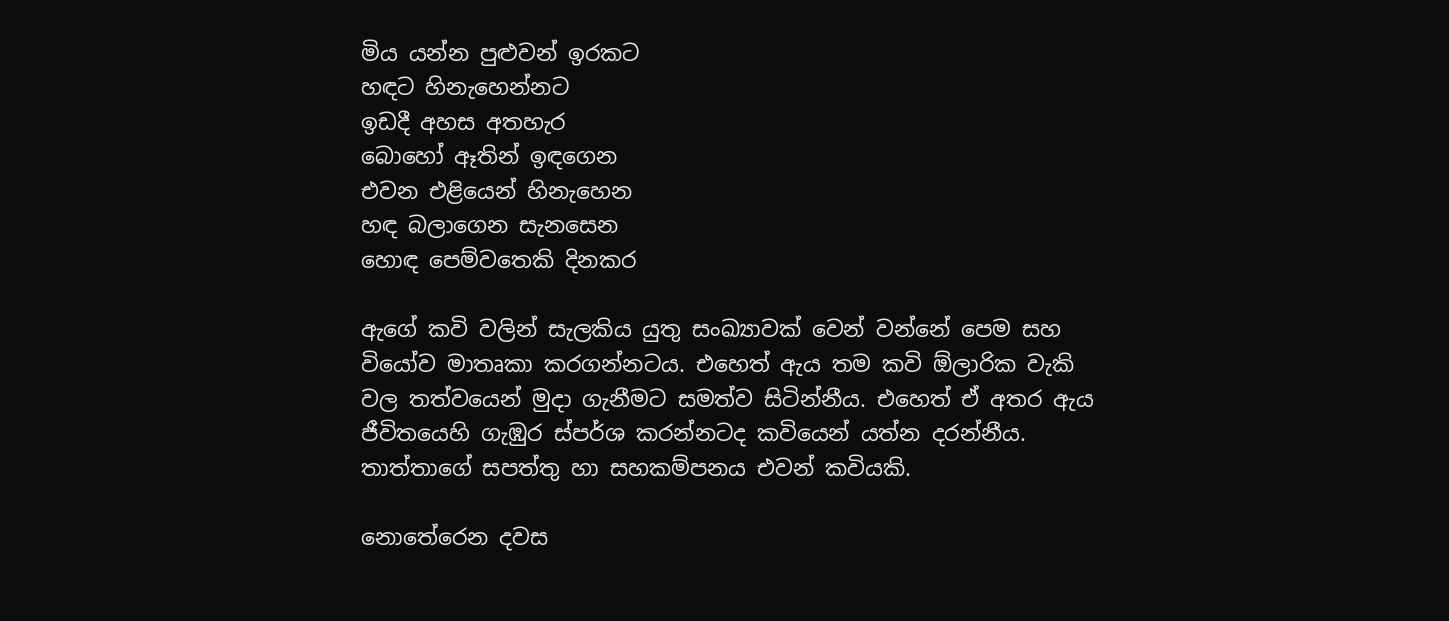මිය යන්න පුළුවන් ඉරකට
හඳට හිනැහෙන්නට
ඉඩදී අහස අතහැර
බොහෝ ඈතින් ඉඳගෙන
එවන එළියෙන් හිනැහෙන
හඳ බලාගෙන සැනසෙන
හොඳ පෙම්වතෙකි දිනකර

ඇගේ කවි වලින් සැලකිය යුතු සංඛ්‍යාවක් වෙන් වන්නේ පෙම සහ වියෝව මාතෘකා කරගන්නටය. එහෙත් ඇය තම කවි ඕලාරික වැකි වල තත්වයෙන් මුදා ගැනීමට සමත්ව සිටින්නීය. එහෙත් ඒ අතර ඇය ජීවිතයෙහි ගැඹුර ස්පර්ශ කරන්නටද කවියෙන් යත්න දරන්නීය. තාත්තාගේ සපත්තු හා සහකම්පනය එවන් කවියකි.

නොතේරෙන දවස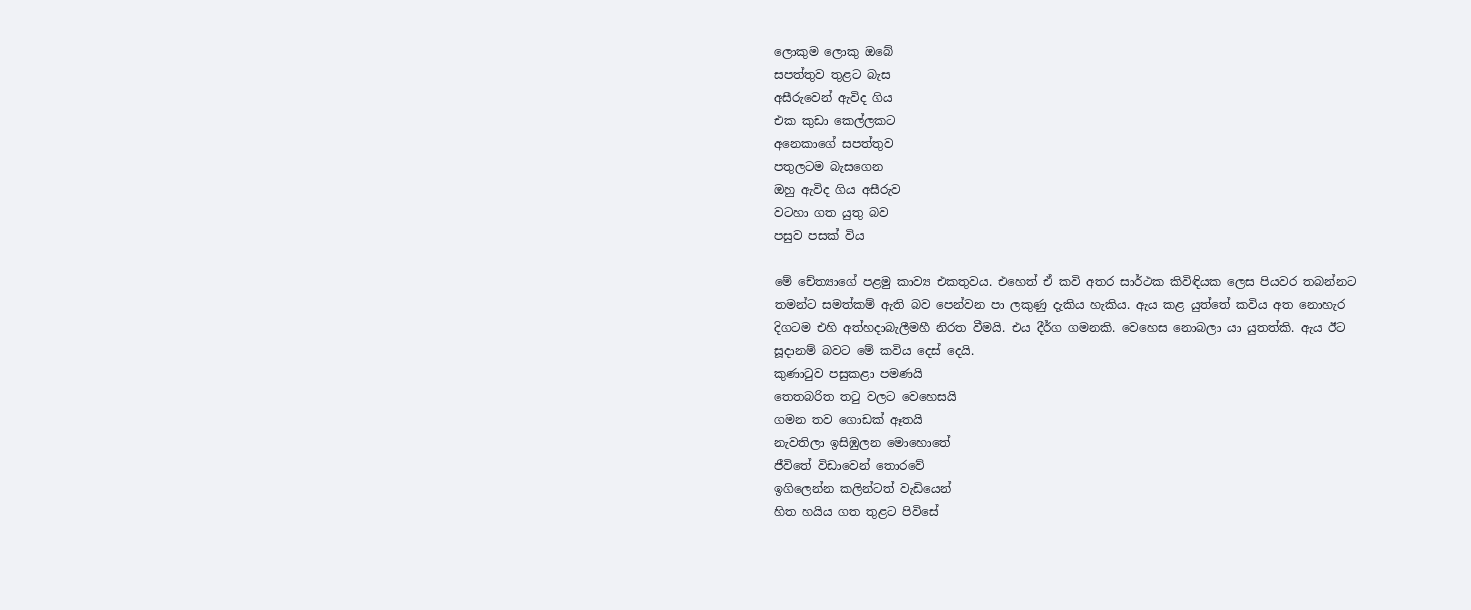ලොකුම ලොකු ඔබේ
සපත්තුව තුළට බැස
අසීරුවෙන් ඇවිද ගිය
එක කුඩා කෙල්ලකට
අනෙකාගේ සපත්තුව
පතුලටම බැසගෙන
ඔහු ඇවිද ගිය අසීරුව
වටහා ගත යුතු බව
පසුව පසක් විය

මේ චේත්‍යාගේ පළමු කාව්‍ය එකතුවය. එහෙත් ඒ කවි අතර සාර්ථක කිවිඳියක ලෙස පියවර තබන්නට තමන්ට සමත්කම් ඇති බව පෙන්වන පා ලකුණු දැකිය හැකිය. ඇය කළ යුත්තේ කවිය අත නොහැර දිගටම එහි අත්හදාබැලීමහී නිරත වීමයි. එය දීර්ග ගමනකි. වෙහෙස නොබලා යා යුතත්කි. ඇය ඊට සූදානම් බවට මේ කවිය දෙස් දෙයි.
කුණාටුව පසුකළා පමණයි
තෙතබරිත තටු වලට වෙහෙසයි
ගමන තව ගොඩක් ඈතයි
නැවතිලා ඉසිඹුලන මොහොතේ
ජීවිතේ විඩාවෙන් තොරවේ
ඉගිලෙන්න කලින්ටත් වැඩියෙන්
හිත හයිය ගත තුළට පිවිසේ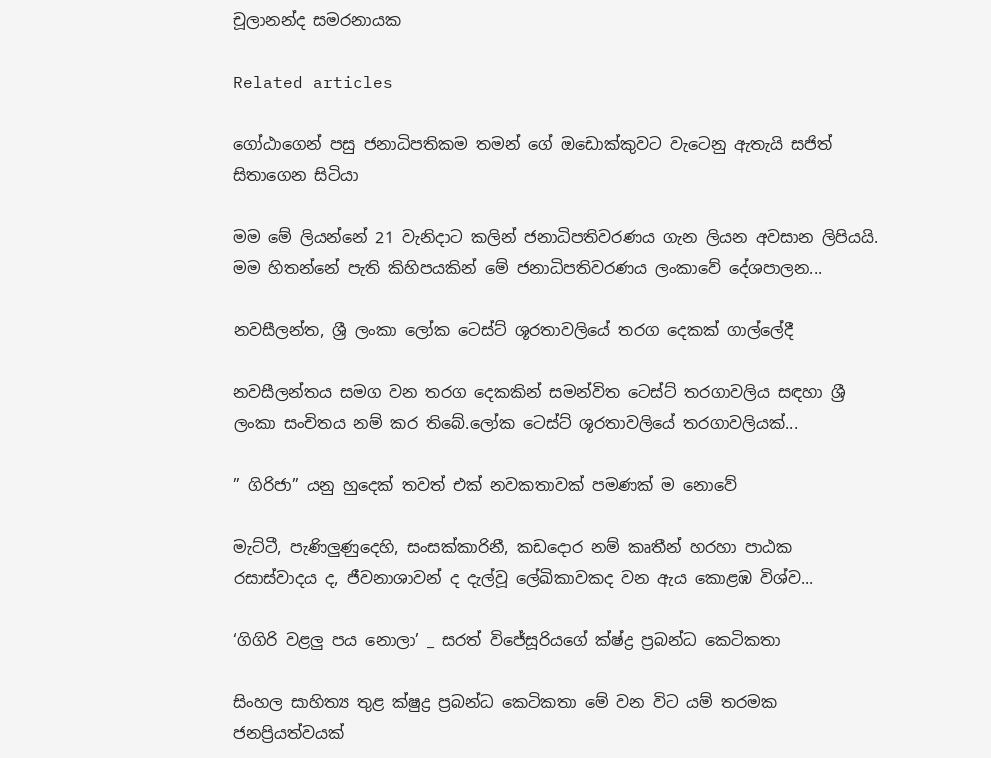චූලානන්ද සමරනායක

Related articles

ගෝඨාගෙන් පසු ජනාධිපතිකම තමන් ගේ ඔඩොක්කුවට වැටෙනු ඇතැයි සජිත් සිතාගෙන සිටියා

මම මේ ලියන්නේ 21 වැනිදාට කලින් ජනාධිපතිවරණය ගැන ලියන අවසාන ලිපියයි. මම හිතන්නේ පැති කිහිපයකින් මේ ජනාධිපතිවරණය ලංකාවේ දේශපාලන...

නවසීලන්ත, ශ්‍රී ලංකා ලෝක ටෙස්ට් ශූරතාවලියේ තරග දෙකක් ගාල්ලේදී

නවසීලන්තය සමග වන තරග දෙකකින් සමන්විත ටෙස්ට් තරගාවලිය සඳහා ශ්‍රී ලංකා සංචිතය නම් කර තිබේ.ලෝක ටෙස්ට් ශූරතාවලියේ තරගාවලියක්...

” ගිරිජා” යනු හුදෙක් තවත් එක් නවකතාවක් පමණක් ම නොවේ

මැට්ටී, පැණිලුණුදෙහි, සංසක්කාරිනී, කඩදොර නම් කෘතීන් හරහා පාඨක රසාස්වාදය ද, ජීවනාශාවන් ද දැල්වූ ලේඛිකාවකද වන ඇය කොළඹ විශ්ව...

‘ගිගිරි වළලු පය නොලා’ _ සරත් විජේසූරියගේ ක්ෂ්ද්‍ර ප්‍රබන්ධ කෙටිකතා

සිංහල සාහිත්‍ය තුළ ක්ෂුද්‍ර ප්‍රබන්ධ කෙටිකතා මේ වන විට යම් තරමක ජනප්‍රියත්වයක්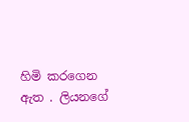හිමි කරගෙන ඇත . ලියනගේ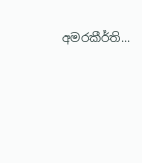අමරකීර්ති...